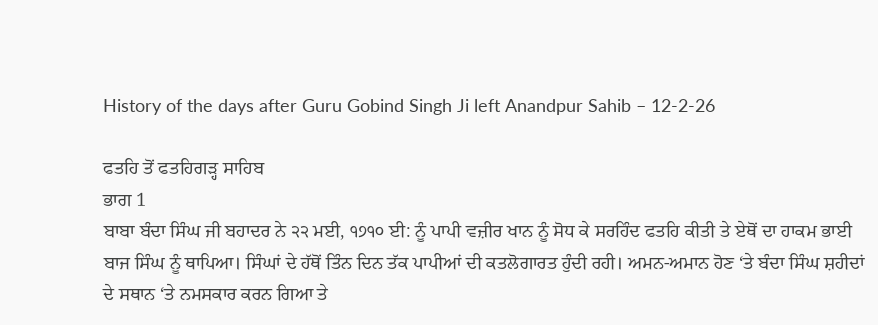History of the days after Guru Gobind Singh Ji left Anandpur Sahib – 12-2-26

ਫਤਹਿ ਤੋਂ ਫਤਹਿਗੜ੍ਹ ਸਾਹਿਬ
ਭਾਗ 1
ਬਾਬਾ ਬੰਦਾ ਸਿੰਘ ਜੀ ਬਹਾਦਰ ਨੇ ੨੨ ਮਈ, ੧੭੧੦ ਈ: ਨੂੰ ਪਾਪੀ ਵਜ਼ੀਰ ਖਾਨ ਨੂੰ ਸੋਧ ਕੇ ਸਰਹਿੰਦ ਫਤਹਿ ਕੀਤੀ ਤੇ ਏਥੋਂ ਦਾ ਹਾਕਮ ਭਾਈ ਬਾਜ ਸਿੰਘ ਨੂੰ ਥਾਪਿਆ। ਸਿੰਘਾਂ ਦੇ ਹੱਥੋਂ ਤਿੰਨ ਦਿਨ ਤੱਕ ਪਾਪੀਆਂ ਦੀ ਕਤਲੋਗਾਰਤ ਹੁੰਦੀ ਰਹੀ। ਅਮਨ-ਅਮਾਨ ਹੋਣ ‘ਤੇ ਬੰਦਾ ਸਿੰਘ ਸ਼ਹੀਦਾਂ ਦੇ ਸਥਾਨ ‘ਤੇ ਨਮਸਕਾਰ ਕਰਨ ਗਿਆ ਤੇ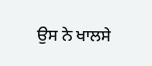ਉਸ ਨੇ ਖਾਲਸੇ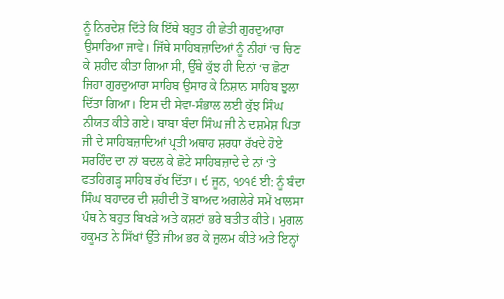ਨੂੰ ਨਿਰਦੇਸ਼ ਦਿੱਤੇ ਕਿ ਇੱਥੇ ਬਹੁਤ ਹੀ ਛੇਤੀ ਗੁਰਦੁਆਰਾ ਉਸਾਰਿਆ ਜਾਵੇ। ਜਿੱਥੇ ਸਾਹਿਬਜ਼ਾਦਿਆਂ ਨੂੰ ਨੀਹਾਂ ‘ਚ ਚਿਣ ਕੇ ਸ਼ਹੀਦ ਕੀਤਾ ਗਿਆ ਸੀ, ਉੱਥੇ ਕੁੱਝ ਹੀ ਦਿਨਾਂ ‘ਚ ਛੋਟਾ ਜਿਹਾ ਗੁਰਦੁਆਰਾ ਸਾਹਿਬ ਉਸਾਰ ਕੇ ਨਿਸ਼ਾਨ ਸਾਹਿਬ ਝੁਲਾ ਦਿੱਤਾ ਗਿਆ। ਇਸ ਦੀ ਸੇਵਾ-ਸੰਭਾਲ ਲਈ ਕੁੱਝ ਸਿੰਘ ਨੀਯਤ ਕੀਤੇ ਗਏ। ਬਾਬਾ ਬੰਦਾ ਸਿੰਘ ਜੀ ਨੇ ਦਸ਼ਮੇਸ਼ ਪਿਤਾ ਜੀ ਦੇ ਸਾਹਿਬਜ਼ਾਦਿਆਂ ਪ੍ਰਤੀ ਅਥਾਹ ਸ਼ਰਧਾ ਰੱਖਦੇ ਹੋਏ ਸਰਹਿੰਦ ਦਾ ਨਾਂ ਬਦਲ ਕੇ ਛੋਟੇ ਸਾਹਿਬਜ਼ਾਦੇ ਦੇ ਨਾਂ ‘ਤੇ ਫਤਹਿਗੜ੍ਹ ਸਾਹਿਬ ਰੱਖ ਦਿੱਤਾ। ੯ ਜੂਨ, ੧੭੧੬ ਈ: ਨੂੰ ਬੰਦਾ ਸਿੰਘ ਬਹਾਦਰ ਦੀ ਸ਼ਹੀਦੀ ਤੋਂ ਬਾਅਦ ਅਗਲੇਰੇ ਸਮੇਂ ਖਾਲਸਾ ਪੰਥ ਨੇ ਬਹੁਤ ਬਿਖੜੇ ਅਤੇ ਕਸ਼ਟਾਂ ਭਰੇ ਬਤੀਤ ਕੀਤੇ। ਮੁਗਲ ਹਕੂਮਤ ਨੇ ਸਿੱਖਾਂ ਉੱਤੇ ਜੀਅ ਭਰ ਕੇ ਜ਼ੁਲਮ ਕੀਤੇ ਅਤੇ ਇਨ੍ਹਾਂ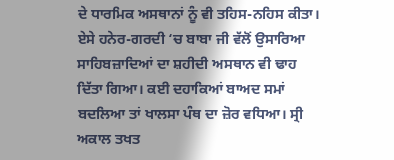ਦੇ ਧਾਰਮਿਕ ਅਸਥਾਨਾਂ ਨੂੰ ਵੀ ਤਹਿਸ-ਨਹਿਸ ਕੀਤਾ। ਏਸੇ ਹਨੇਰ-ਗਰਦੀ ‘ਚ ਬਾਬਾ ਜੀ ਵੱਲੋਂ ਉਸਾਰਿਆ ਸਾਹਿਬਜ਼ਾਦਿਆਂ ਦਾ ਸ਼ਹੀਦੀ ਅਸਥਾਨ ਵੀ ਢਾਹ ਦਿੱਤਾ ਗਿਆ। ਕਈ ਦਹਾਕਿਆਂ ਬਾਅਦ ਸਮਾਂ ਬਦਲਿਆ ਤਾਂ ਖਾਲਸਾ ਪੰਥ ਦਾ ਜ਼ੋਰ ਵਧਿਆ। ਸ੍ਰੀ ਅਕਾਲ ਤਖਤ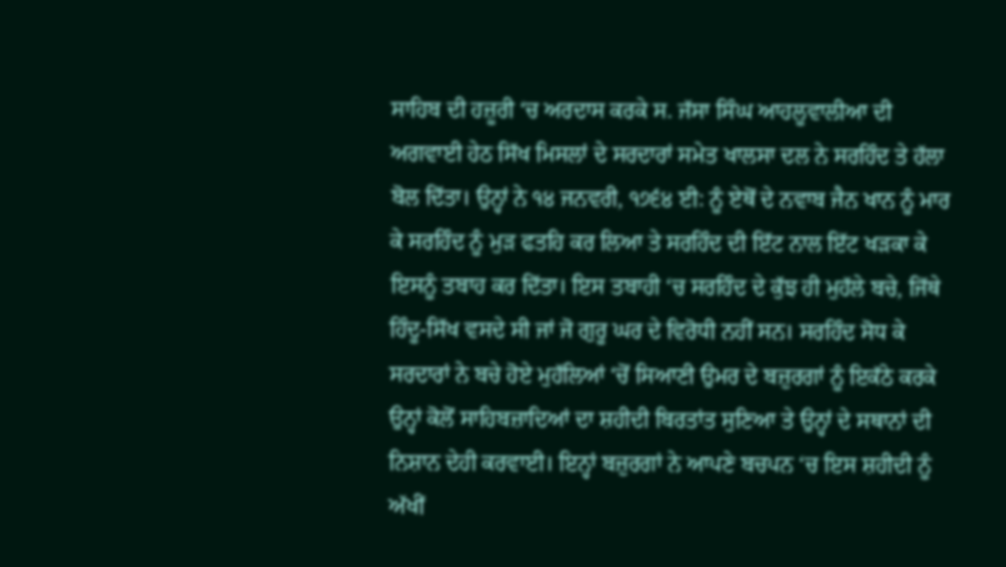ਸਾਹਿਬ ਦੀ ਹਜ਼ੂਰੀ ‘ਚ ਅਰਦਾਸ ਕਰਕੇ ਸ. ਜੱਸਾ ਸਿੰਘ ਆਹਲੂਵਾਲੀਆ ਦੀ ਅਗਵਾਈ ਹੇਠ ਸਿੱਖ ਮਿਸਲਾਂ ਦੇ ਸਰਦਾਰਾਂ ਸਮੇਤ ਖਾਲਸਾ ਦਲ ਨੇ ਸਰਹਿੰਦ ਤੇ ਹੱਲਾ ਬੋਲ ਦਿੱਤਾ। ਉਨ੍ਹਾਂ ਨੇ ੧੪ ਜਨਵਰੀ, ੧੭੬੪ ਈ: ਨੂੰ ਏਥੋਂ ਦੇ ਨਵਾਬ ਜੈਨ ਖਾਨ ਨੂੰ ਮਾਰ ਕੇ ਸਰਹਿੰਦ ਨੂੰ ਮੁੜ ਫਤਹਿ ਕਰ ਲਿਆ ਤੇ ਸਰਹਿੰਦ ਦੀ ਇੱਟ ਨਾਲ ਇੱਟ ਖੜਕਾ ਕੇ ਇਸਨੂੰ ਤਬਾਹ ਕਰ ਦਿੱਤਾ। ਇਸ ਤਬਾਹੀ ‘ਚ ਸਰਹਿੰਦ ਦੇ ਕੁੱਝ ਹੀ ਮੁਹੱਲੇ ਬਚੇ, ਜਿੱਥੇ ਹਿੰਦੂ-ਸਿੱਖ ਵਸਦੇ ਸੀ ਜਾਂ ਜੋ ਗੁਰੂ ਘਰ ਦੇ ਵਿਰੋਧੀ ਨਹੀਂ ਸਨ। ਸਰਹਿੰਦ ਸੋਧ ਕੇ ਸਰਦਾਰਾਂ ਨੇ ਬਚੇ ਹੋਏ ਮੁਹੱਲਿਆਂ ‘ਚੋਂ ਸਿਆਣੀ ਉਮਰ ਦੇ ਬਜ਼ੁਰਗਾਂ ਨੂੰ ਇਕੱਠੇ ਕਰਕੇ ਉਨ੍ਹਾਂ ਕੋਲੋਂ ਸਾਹਿਬਜ਼ਾਦਿਆਂ ਦਾ ਸ਼ਹੀਦੀ ਬਿਰਤਾਂਤ ਸੁਣਿਆ ਤੇ ਉਨ੍ਹਾਂ ਦੇ ਸਥਾਨਾਂ ਦੀ ਨਿਸ਼ਾਨ ਦੇਹੀ ਕਰਵਾਈ। ਇਨ੍ਹਾਂ ਬਜ਼ੁਰਗਾਂ ਨੇ ਆਪਣੇ ਬਚਪਨ ‘ਚ ਇਸ ਸ਼ਹੀਦੀ ਨੂੰ ਅੱਖੀਂ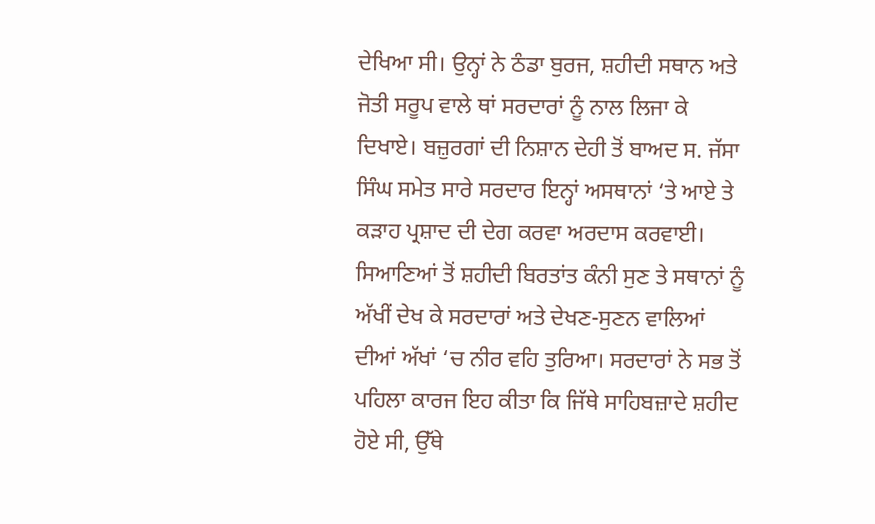ਦੇਖਿਆ ਸੀ। ਉਨ੍ਹਾਂ ਨੇ ਠੰਡਾ ਬੁਰਜ, ਸ਼ਹੀਦੀ ਸਥਾਨ ਅਤੇ ਜੋਤੀ ਸਰੂਪ ਵਾਲੇ ਥਾਂ ਸਰਦਾਰਾਂ ਨੂੰ ਨਾਲ ਲਿਜਾ ਕੇ ਦਿਖਾਏ। ਬਜ਼ੁਰਗਾਂ ਦੀ ਨਿਸ਼ਾਨ ਦੇਹੀ ਤੋਂ ਬਾਅਦ ਸ. ਜੱਸਾ ਸਿੰਘ ਸਮੇਤ ਸਾਰੇ ਸਰਦਾਰ ਇਨ੍ਹਾਂ ਅਸਥਾਨਾਂ ‘ਤੇ ਆਏ ਤੇ ਕੜਾਹ ਪ੍ਰਸ਼ਾਦ ਦੀ ਦੇਗ ਕਰਵਾ ਅਰਦਾਸ ਕਰਵਾਈ। ਸਿਆਣਿਆਂ ਤੋਂ ਸ਼ਹੀਦੀ ਬਿਰਤਾਂਤ ਕੰਨੀ ਸੁਣ ਤੇ ਸਥਾਨਾਂ ਨੂੰ ਅੱਖੀਂ ਦੇਖ ਕੇ ਸਰਦਾਰਾਂ ਅਤੇ ਦੇਖਣ-ਸੁਣਨ ਵਾਲਿਆਂ ਦੀਆਂ ਅੱਖਾਂ ‘ਚ ਨੀਰ ਵਹਿ ਤੁਰਿਆ। ਸਰਦਾਰਾਂ ਨੇ ਸਭ ਤੋਂ ਪਹਿਲਾ ਕਾਰਜ ਇਹ ਕੀਤਾ ਕਿ ਜਿੱਥੇ ਸਾਹਿਬਜ਼ਾਦੇ ਸ਼ਹੀਦ ਹੋਏ ਸੀ, ਉੱਥੇ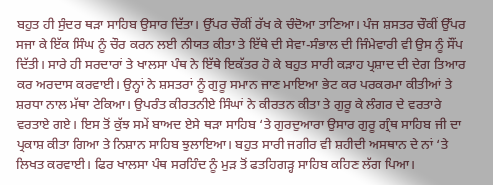ਬਹੁਤ ਹੀ ਸੁੰਦਰ ਥੜਾ ਸਾਹਿਬ ਉਸਾਰ ਦਿੱਤਾ। ਉੱਪਰ ਚੌਕੀਂ ਰੱਖ ਕੇ ਚੰਦੋਆ ਤਾਣਿਆ। ਪੰਜ ਸ਼ਸਤਰ ਚੌਕੀਂ ਉੱਪਰ ਸਜਾ ਕੇ ਇੱਕ ਸਿੰਘ ਨੂੰ ਚੌਰ ਕਰਨ ਲਈ ਨੀਯਤ ਕੀਤਾ ਤੇ ਇੱਥੇ ਦੀ ਸੇਵਾ-ਸੰਭਾਲ ਦੀ ਜਿੰਮੇਵਾਰੀ ਵੀ ਉਸ ਨੂੰ ਸੌਂਪ ਦਿੱਤੀ। ਸਾਰੇ ਹੀ ਸਰਦਾਰਾਂ ਤੇ ਖਾਲਸਾ ਪੰਥ ਨੇ ਇੱਥੇ ਇਕੱਤਰ ਹੋ ਕੇ ਬਹੁਤ ਸਾਰੀ ਕੜਾਹ ਪ੍ਰਸ਼ਾਦ ਦੀ ਦੇਗ ਤਿਆਰ ਕਰ ਅਰਦਾਸ ਕਰਵਾਈ। ਉਨ੍ਹਾਂ ਨੇ ਸ਼ਸਤਰਾਂ ਨੂੰ ਗੁਰੂ ਸਮਾਨ ਜਾਣ ਮਾਇਆ ਭੇਟ ਕਰ ਪਰਕਰਮਾ ਕੀਤੀਆਂ ਤੇ ਸ਼ਰਧਾ ਨਾਲ ਮੱਥਾ ਟੇਕਿਆ। ਉਪਰੰਤ ਕੀਰਤਨੀਏ ਸਿੰਘਾਂ ਨੇ ਕੀਰਤਨ ਕੀਤਾ ਤੇ ਗੁਰੂ ਕੇ ਲੰਗਰ ਦੇ ਵਰਤਾਰੇ ਵਰਤਾਏ ਗਏ। ਇਸ ਤੋਂ ਕੁੱਝ ਸਮੇਂ ਬਾਅਦ ਏਸੇ ਥੜਾ ਸਾਹਿਬ ‘ਤੇ ਗੁਰਦੁਆਰਾ ਉਸਾਰ ਗੁਰੂ ਗ੍ਰੰਥ ਸਾਹਿਬ ਜੀ ਦਾ ਪ੍ਰਕਾਸ਼ ਕੀਤਾ ਗਿਆ ਤੇ ਨਿਸ਼ਾਨ ਸਾਹਿਬ ਝੁਲਾਇਆ। ਬਹੁਤ ਸਾਰੀ ਜਗੀਰ ਵੀ ਸ਼ਹੀਦੀ ਅਸਥਾਨ ਦੇ ਨਾਂ ‘ਤੇ ਲਿਖਤ ਕਰਵਾਈ। ਫਿਰ ਖਾਲਸਾ ਪੰਥ ਸਰਹਿੰਦ ਨੂੰ ਮੁੜ ਤੋਂ ਫਤਹਿਗੜ੍ਹ ਸਾਹਿਬ ਕਹਿਣ ਲੱਗ ਪਿਆ।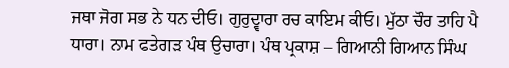ਜਥਾ ਜੋਗ ਸਭ ਨੇ ਧਨ ਦੀਓ। ਗੁਰੁਦ੍ਵਾਰਾ ਰਚ ਕਾਇਮ ਕੀਓ। ਮੁੱਠਾ ਚੌਰ ਤਾਹਿ ਪੈ ਧਾਰਾ। ਨਾਮ ਫਤੇਗੜ ਪੰਥ ਉਚਾਰਾ। ਪੰਥ ਪ੍ਰਕਾਸ਼ – ਗਿਆਨੀ ਗਿਆਨ ਸਿੰਘ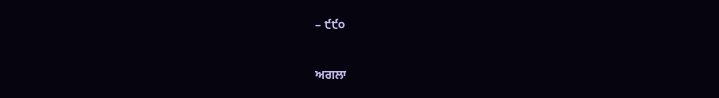– ੯੯੦


ਅਗਲਾ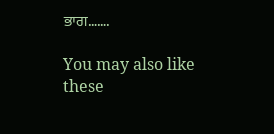ਭਾਗ…….

You may also like these